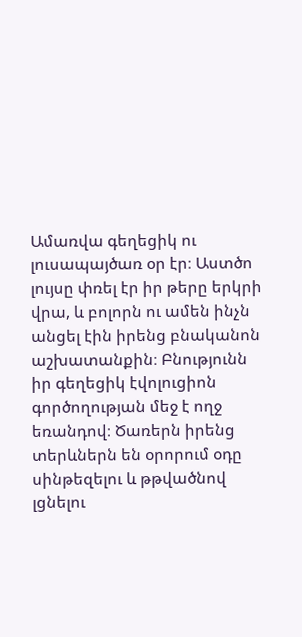Ամառվա գեղեցիկ ու լուսապայծառ օր էր։ Աստծո լույսը փռել էր իր թերը երկրի վրա, և բոլորն ու ամեն ինչն անցել էին իրենց բնականոն աշխատանքին։ Բնությունն իր գեղեցիկ էվոլուցիոն գործողության մեջ է ողջ եռանդով։ Ծառերն իրենց տերևներն են օրորում օդը սինթեզելու և թթվածնով լցնելու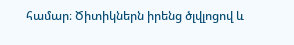համար։ Ծիտիկներն իրենց ծլվլոցով և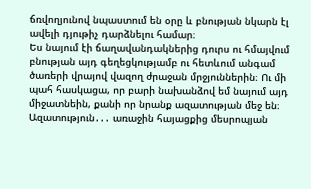ճռվողյունով նպաստում են օրը և բնության նկարն էլ ավելի դյութիչ դարձնելու համար։
Ես նայում էի ճաղավանդակներից դուրս ու հմայվում բնության այդ գեղեցկությամբ ու հետևում անգամ ծառերի վրայով վազող ժրաջան մրջյուններին։ Ու մի պահ հասկացա, որ բարի նախանձով եմ նայում այդ միջատնեին, քանի որ նրանք ազատության մեջ են։
Ազատություն․․․ առաջին հայացքից մեսրոպյան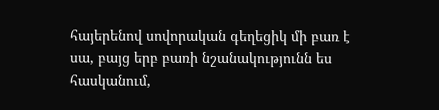հայերենով սովորական գեղեցիկ մի բառ է սա, բայց երբ բառի նշանակությունն ես հասկանում,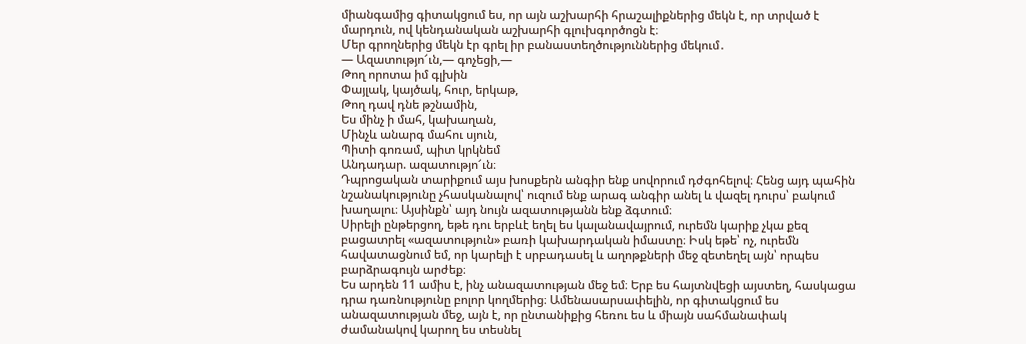միանգամից գիտակցում ես, որ այն աշխարհի հրաշալիքներից մեկն է, որ տրված է մարդուն, ով կենդանական աշխարհի գլուխգործոցն է։
Մեր գրողներից մեկն էր գրել իր բանաստեղծություններից մեկում․
— Ազատությո՜ւն,— գոչեցի,—
Թող որոտա իմ գլխին
Փայլակ, կայծակ, հուր, երկաթ,
Թող դավ դնե թշնամին,
Ես մինչ ի մահ, կախաղան,
Մինչև անարգ մահու սյուն,
Պիտի գոռամ, պիտ կրկնեմ
Անդադար. ազատությո՜ւն։
Դպրոցական տարիքում այս խոսքերն անգիր ենք սովորում դժգոհելով։ Հենց այդ պահին նշանակությունը չհասկանալով՝ ուզում ենք արագ անգիր անել և վազել դուրս՝ բակում խաղալու։ Այսինքն՝ այդ նույն ազատությանն ենք ձգտում։
Սիրելի ընթերցող, եթե դու երբևէ եղել ես կալանավայրում, ուրեմն կարիք չկա քեզ բացատրել «ազատություն» բառի կախարդական իմաստը։ Իսկ եթե՝ ոչ, ուրեմն հավատացնում եմ, որ կարելի է սրբադասել և աղոթքների մեջ զետեղել այն՝ որպես բարձրագույն արժեք։
Ես արդեն 11 ամիս է, ինչ անազատության մեջ եմ։ Երբ ես հայտնվեցի այստեղ, հասկացա դրա դառնությունը բոլոր կողմերից։ Ամենասարսափելին, որ գիտակցում ես անազատության մեջ, այն է, որ ընտանիքից հեռու ես և միայն սահմանափակ ժամանակով կարող ես տեսնել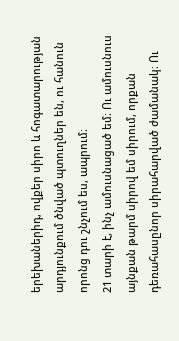երեխաներիդ, ովքեր սիրո և հոգատարության արդյունքում ծնված պտուղներ են, ու հանուն որոնց դու շնչում ես, ապրում։
21 տարի է, ինչ ամուսնացած եմ։ Ու ամուսնուս այնքան թարմ սիրով եմ սիրում, որքան դեռահասընոր սիրահարված ժամանակ։ Ու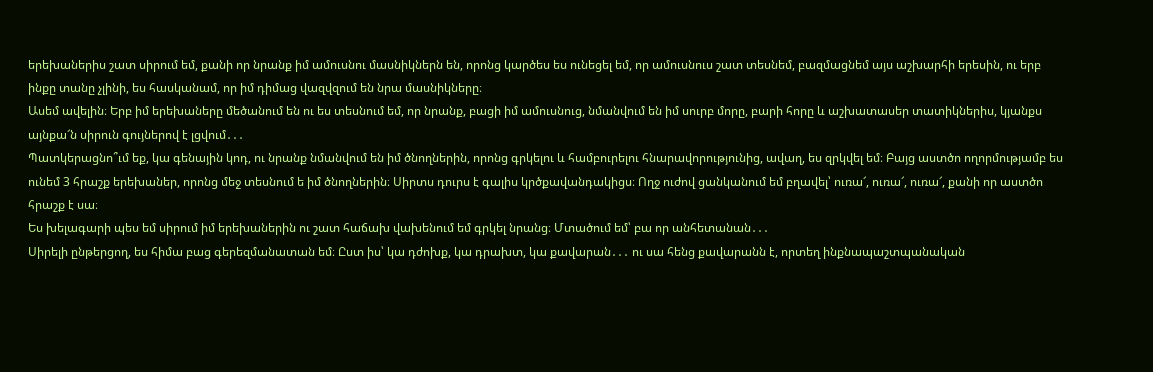երեխաներիս շատ սիրում եմ, քանի որ նրանք իմ ամուսնու մասնիկներն են, որոնց կարծես ես ունեցել եմ, որ ամուսնուս շատ տեսնեմ, բազմացնեմ այս աշխարհի երեսին, ու երբ ինքը տանը չլինի, ես հասկանամ, որ իմ դիմաց վազվզում են նրա մասնիկները։
Ասեմ ավելին։ Երբ իմ երեխաները մեծանում են ու ես տեսնում եմ, որ նրանք, բացի իմ ամուսնուց, նմանվում են իմ սուրբ մորը, բարի հորը և աշխատասեր տատիկներիս, կյանքս այնքա՜ն սիրուն գույներով է լցվում․․․
Պատկերացնո՞ւմ եք, կա գենային կոդ, ու նրանք նմանվում են իմ ծնողներին, որոնց գրկելու և համբուրելու հնարավորությունից, ավաղ, ես զրկվել եմ։ Բայց աստծո ողորմությամբ ես ունեմ 3 հրաշք երեխաներ, որոնց մեջ տեսնում ե իմ ծնողներին։ Սիրտս դուրս է գալիս կրծքավանդակիցս։ Ողջ ուժով ցանկանում եմ բղավել՝ ուռա՜, ուռա՜, ուռա՜, քանի որ աստծո հրաշք է սա։
Ես խելագարի պես եմ սիրում իմ երեխաներին ու շատ հաճախ վախենում եմ գրկել նրանց։ Մտածում եմ՝ բա որ անհետանան․․․
Սիրելի ընթերցող, ես հիմա բաց գերեզմանատան եմ։ Ըստ իս՝ կա դժոխք, կա դրախտ, կա քավարան․․․ ու սա հենց քավարանն է, որտեղ ինքնապաշտպանական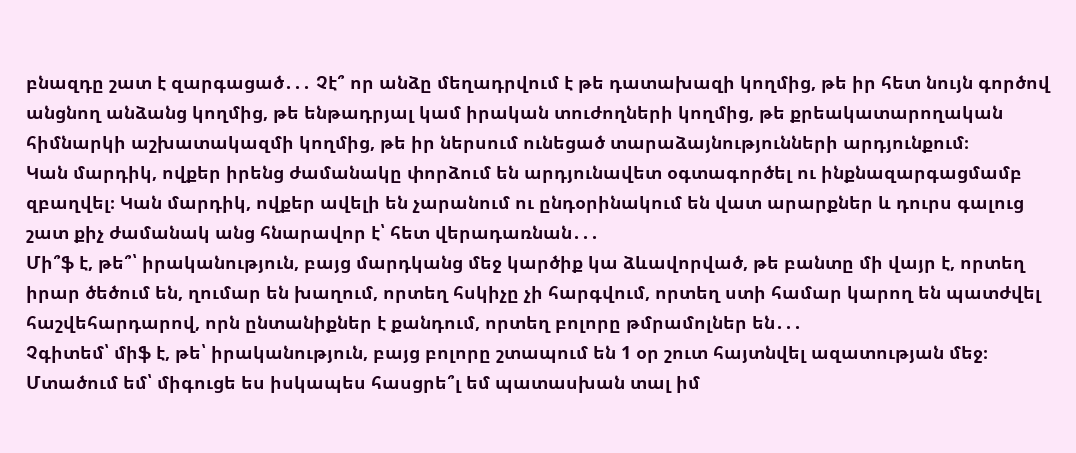բնազդը շատ է զարգացած․․․ Չէ՞ որ անձը մեղադրվում է թե դատախազի կողմից, թե իր հետ նույն գործով անցնող անձանց կողմից, թե ենթադրյալ կամ իրական տուժողների կողմից, թե քրեակատարողական հիմնարկի աշխատակազմի կողմից, թե իր ներսում ունեցած տարաձայնությունների արդյունքում։
Կան մարդիկ, ովքեր իրենց ժամանակը փորձում են արդյունավետ օգտագործել ու ինքնազարգացմամբ զբաղվել։ Կան մարդիկ, ովքեր ավելի են չարանում ու ընդօրինակում են վատ արարքներ և դուրս գալուց շատ քիչ ժամանակ անց հնարավոր է՝ հետ վերադառնան․․․
Մի՞ֆ է, թե՞՝ իրականություն, բայց մարդկանց մեջ կարծիք կա ձևավորված, թե բանտը մի վայր է, որտեղ իրար ծեծում են, ղումար են խաղում, որտեղ հսկիչը չի հարգվում, որտեղ ստի համար կարող են պատժվել հաշվեհարդարով, որն ընտանիքներ է քանդում, որտեղ բոլորը թմրամոլներ են․․․
Չգիտեմ՝ միֆ է, թե՝ իրականություն, բայց բոլորը շտապում են 1 օր շուտ հայտնվել ազատության մեջ։
Մտածում եմ՝ միգուցե ես իսկապես հասցրե՞լ եմ պատասխան տալ իմ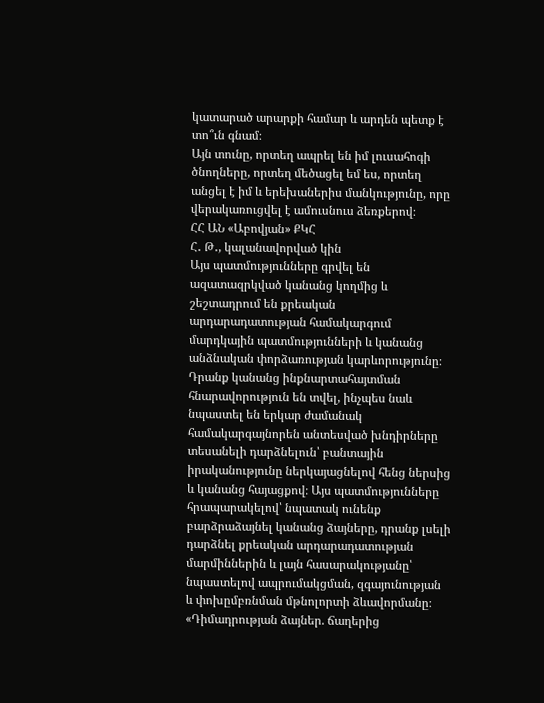կատարած արարքի համար և արդեն պետք է տո՞ւն գնամ։
Այն տունը, որտեղ ապրել են իմ լուսահոգի ծնողները, որտեղ մեծացել եմ ես, որտեղ անցել է իմ և երեխաներիս մանկությունը, որը վերակառուցվել է ամուսնուս ձեռքերով։
ՀՀ ԱՆ «Աբովյան» ՔԿՀ
Հ․ Թ․, կալանավորված կին
Այս պատմությունները գրվել են ազատազրկված կանանց կողմից և շեշտադրում են քրեական արդարադատության համակարգում մարդկային պատմությունների և կանանց անձնական փորձառության կարևորությունը։ Դրանք կանանց ինքնարտահայտման հնարավորություն են տվել, ինչպես նաև նպաստել են երկար ժամանակ համակարգայնորեն անտեսված խնդիրները տեսանելի դարձնելուն՝ բանտային իրականությունը ներկայացնելով հենց ներսից և կանանց հայացքով։ Այս պատմությունները հրապարակելով՝ նպատակ ունենք բարձրաձայնել կանանց ձայները, դրանք լսելի դարձնել քրեական արդարադատության մարմիններին և լայն հասարակությանը՝ նպաստելով ապրումակցման, զգայունության և փոխըմբռնման մթնոլորտի ձևավորմանը։
«Դիմադրության ձայներ. ճաղերից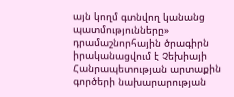այն կողմ գտնվող կանանց պատմությունները» դրամաշնորհային ծրագիրն իրականացվում է Չեխիայի Հանրապետության արտաքին գործերի նախարարության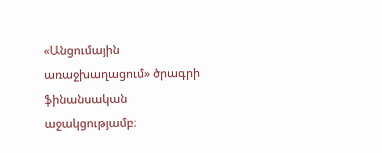«Անցումային առաջխաղացում» ծրագրի ֆինանսական աջակցությամբ։